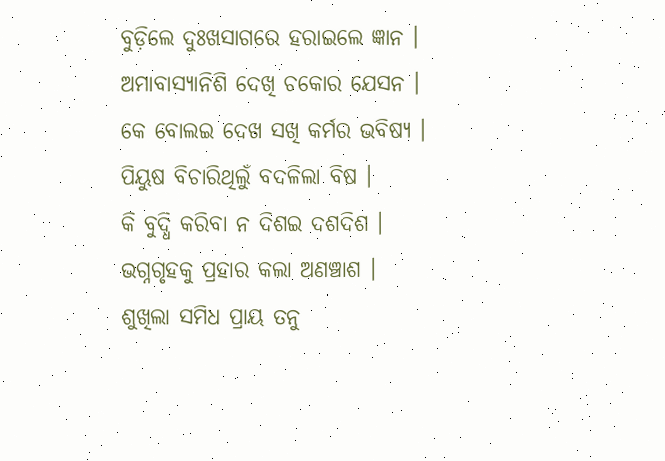ବୁଡ଼ିଲେ ଦୁଃଖସାଗରେ ହରାଇଲେ ଜ୍ଞାନ ।
ଅମାବାସ୍ୟାନିଶି ଦେଖି ଚକୋର ଯେସନ ।
କେ ବୋଲଇ ଦେଖ ସଖି କର୍ମର ଭବିଷ୍ୟ ।
ପିୟୁଷ ବିଚାରିଥିଲୁଁ ବଦଳିଲା ବିଷ ।
କି ବୁଦ୍ଧି କରିବା ନ ଦିଶଇ ଦଶଦିଶ ।
ଭଗ୍ନଗୃହକୁ ପ୍ରହାର କଲା ଅଣଞ୍ଚାଶ ।
ଶୁଖିଲା ସମିଧ ପ୍ରାୟ ତନୁ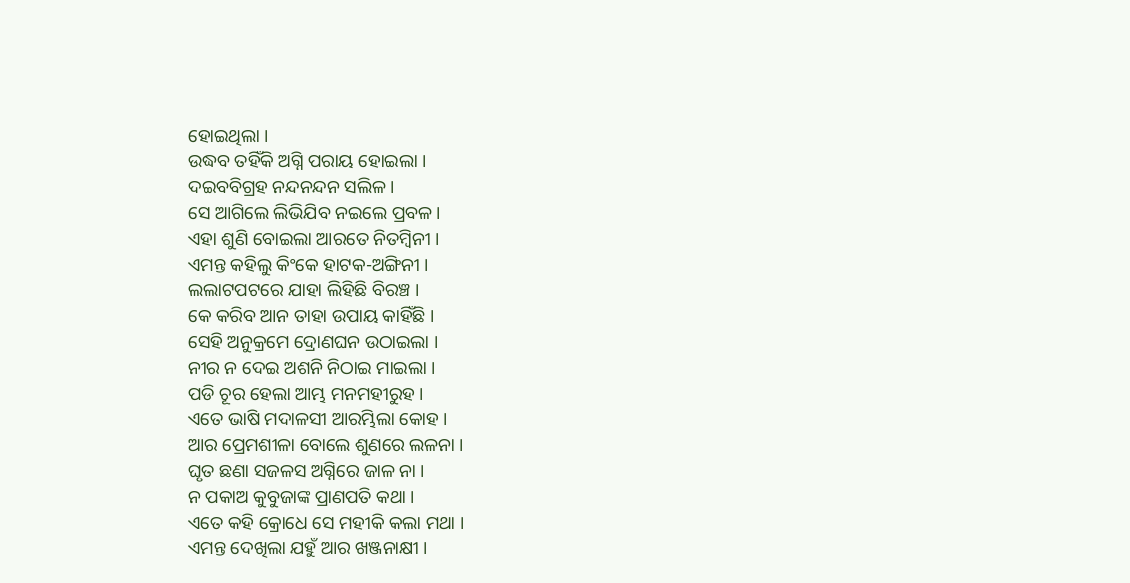ହୋଇଥିଲା ।
ଉଦ୍ଧବ ତହିଁକି ଅଗ୍ନି ପରାୟ ହୋଇଲା ।
ଦଇବବିଗ୍ରହ ନନ୍ଦନନ୍ଦନ ସଲିଳ ।
ସେ ଆଗିଲେ ଲିଭିଯିବ ନଇଲେ ପ୍ରବଳ ।
ଏହା ଶୁଣି ବୋଇଲା ଆରତେ ନିତମ୍ବିନୀ ।
ଏମନ୍ତ କହିଲୁ କିଂକେ ହାଟକ-ଅଙ୍ଗିନୀ ।
ଲଲାଟପଟରେ ଯାହା ଲିହିଛି ବିରଞ୍ଚ ।
କେ କରିବ ଆନ ତାହା ଉପାୟ କାହିଁଛି ।
ସେହି ଅନୁକ୍ରମେ ଦ୍ରୋଣଘନ ଉଠାଇଲା ।
ନୀର ନ ଦେଇ ଅଶନି ନିଠାଇ ମାଇଲା ।
ପଡି ଚୂର ହେଲା ଆମ୍ଭ ମନମହୀରୁହ ।
ଏତେ ଭାଷି ମଦାଳସୀ ଆରମ୍ଭିଲା କୋହ ।
ଆର ପ୍ରେମଶୀଳା ବୋଲେ ଶୁଣରେ ଲଳନା ।
ଘୃତ ଛଣା ସଜଳସ ଅଗ୍ନିରେ ଜାଳ ନା ।
ନ ପକାଅ କୁବୁଜାଙ୍କ ପ୍ରାଣପତି କଥା ।
ଏତେ କହି କ୍ରୋଧେ ସେ ମହୀକି କଲା ମଥା ।
ଏମନ୍ତ ଦେଖିଲା ଯହୁଁ ଆର ଖଞ୍ଜନାକ୍ଷୀ ।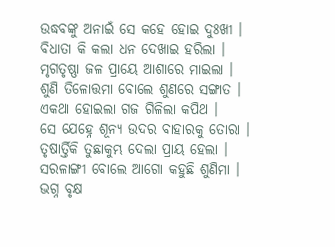ଉଦ୍ଧବଙ୍କୁ ଅନାଇଁ ସେ କହେ ହୋଇ ଦୁଃଖୀ ।
ବିଧାତା କି କଲା ଧନ ଦେଖାଇ ହରିଲା ।
ମୃଗତୃଷ୍ଣା ଜଳ ପ୍ରାୟେ ଆଶାରେ ମାଇଲା ।
ଶୁଣି ତିଳୋତ୍ତମା ବୋଲେ ଶୁଣରେ ସଙ୍ଗାତ ।
ଏକଥା ହୋଇଲା ଗଜ ଗିଳିଲା କପିଥ ।
ସେ ଯେହ୍ନେ ଶୂନ୍ୟ ଉଦର ବାହାରକୁ ତୋରା ।
ତୃଷାର୍ତ୍ତିକି ତୁଛାକୁମ୍ଭ ଦେଲା ପ୍ରାୟ ହେଲା ।
ସରଳାଙ୍ଗୀ ବୋଲେ ଆଗୋ କହୁଛି ଶୁଣିମା ।
ଭଗ୍ନ ବୃକ୍ଷ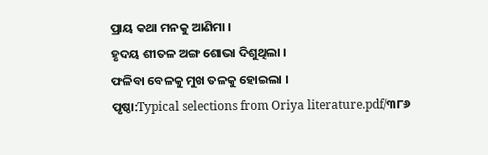ପ୍ରାୟ କଥା ମନକୁ ଆଣିମା ।
ହୃଦୟ ଶୀତଳ ଅଙ୍ଗ ଶୋଭା ଦିଶୁଥିଲା ।
ଫଳିବା ବେଳକୁ ମୁଖ ତଳକୁ ହୋଇଲା ।
ପୃଷ୍ଠା:Typical selections from Oriya literature.pdf/୩୮୬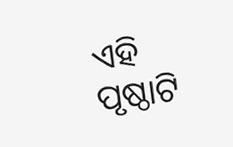ଏହି ପୃଷ୍ଠାଟି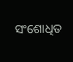ସଂଶୋଧିତ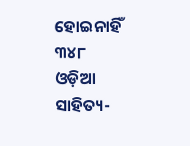ହୋଇନାହିଁ
୩୪୮
ଓଡ଼ିଆ ସାହିତ୍ୟ-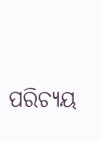ପରିଚ୍ୟୟ